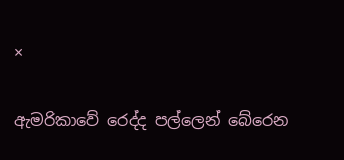×

ඇමරිකාවේ රෙද්ද පල්ලෙන් බේරෙන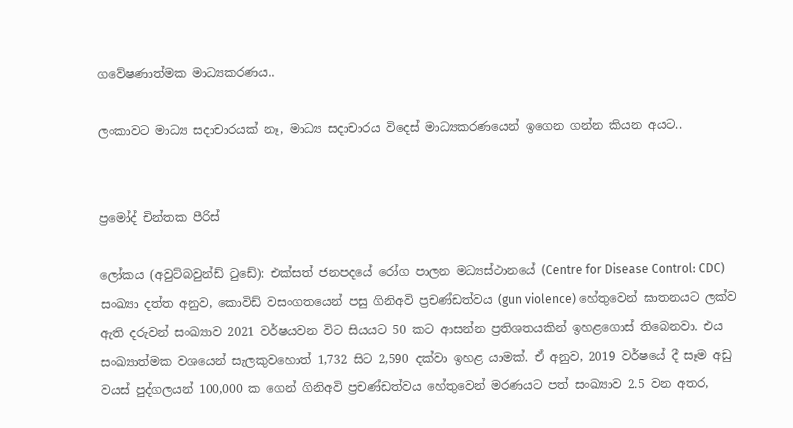ගවේෂණාත්මක මාධ්‍යකරණය..

ලංකාවට මාධ්‍ය සදාචාරයක් නෑ, මාධ්‍ය සදාචාරය විදෙස් මාධ්‍යකරණයෙන් ඉගෙන ගන්න කියන අයට..


ප්‍රමෝද් චින්තක පීරිස්

ලෝකය (අවුට්බවුන්ඩ් ටුඩේ): එක්සත් ජනපදයේ රෝග පාලන මධ්‍යස්ථානයේ (Centre for Disease Control: CDC) සංඛ්‍යා දත්ත අනුව, කොවිඩ් වසංගතයෙන් පසු ගිනිඅවි ප්‍රචණ්ඩත්වය (gun violence) හේතුවෙන් ඝාතනයට ලක්ව ඇති දරුවන් සංඛ්‍යාව 2021 වර්ෂයවන විට සියයට 50 කට ආසන්න ප්‍රතිශතයකින් ඉහළගොස් තිබෙනවා. එය සංඛ්‍යාත්මක වශයෙන් සැලකුවහොත් 1,732 සිට 2,590 දක්වා ඉහළ යාමක්. ඒ අනුව, 2019 වර්ෂයේ දී සෑම අඩු වයස් පුද්ගලයන් 100,000 ක ගෙන් ගිනිඅවි ප්‍රචණ්ඩත්වය හේතුවෙන් මරණයට පත් සංඛ්‍යාව 2.5 වන අතර,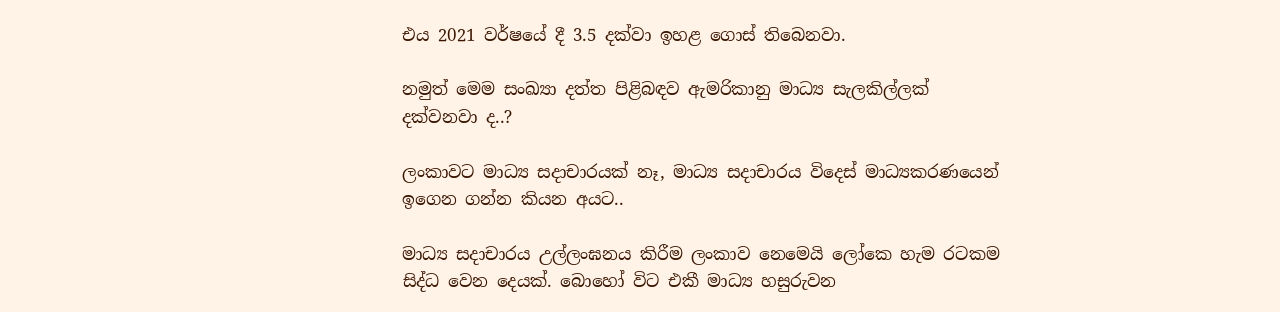එය 2021 වර්ෂයේ දී 3.5 දක්වා ඉහළ ගොස් තිබෙනවා.

නමුත් මෙම සංඛ්‍යා දත්ත පිළිබඳව ඇමරිකානු මාධ්‍ය සැලකිල්ලක් දක්වනවා ද..?

ලංකාවට මාධ්‍ය සදාචාරයක් නෑ, මාධ්‍ය සදාචාරය විදෙස් මාධ්‍යකරණයෙන් ඉගෙන ගන්න කියන අයට..

මාධ්‍ය සදාචාරය උල්ලංඝනය කිරීම ලංකාව නෙමෙයි ලෝකෙ හැම රටකම සිද්ධ වෙන දෙයක්. බොහෝ විට එකී මාධ්‍ය හසුරුවන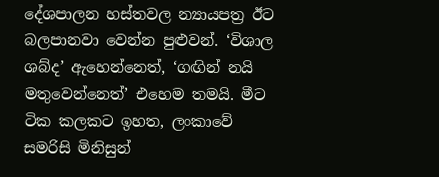දේශපාලන හස්තවල න්‍යායපත්‍ර ඊට බලපානවා වෙන්න පුළුවන්. ‘විශාල ශබ්ද’ ඇහෙන්නෙත්, ‘ගඟින් නයි මතුවෙන්නෙත්’ එහෙම තමයි. මීට ටික කලකට ඉහත, ලංකාවේ සමරිසි මිනිසුන්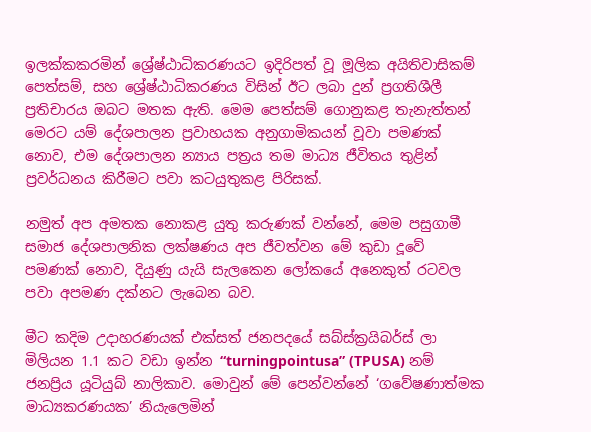ඉලක්කකරමින් ශ්‍රේෂ්ඨාධිකරණයට ඉදිරිපත් වූ මූලික අයිතිවාසිකම් පෙත්සම්, සහ ශ්‍රේෂ්ඨාධිකරණය විසින් ඊට ලබා දුන් ප්‍රගතිශීලී ප්‍රතිචාරය ඔබට මතක ඇති. මෙම පෙත්සම් ගොනුකළ තැනැත්තන් මෙරට යම් දේශපාලන ප්‍රවාහයක අනුගාමිකයන් වූවා පමණක් නොව, එම දේශපාලන න්‍යාය පත්‍රය තම මාධ්‍ය ජීවිතය තුළින් ප්‍රවර්ධනය කිරීමට පවා කටයුතුකළ පිරිසක්.

නමුත් අප අමතක නොකළ යුතු කරුණක් වන්නේ, මෙම පසුගාමී සමාජ දේශපාලනික ලක්ෂණය අප ජීවත්වන මේ කුඩා දූවේ පමණක් නොව, දියුණු යැයි සැලකෙන ලෝකයේ අනෙකුත් රටවල පවා අපමණ දක්නට ලැබෙන බව.

මීට කදිම උදාහරණයක් එක්සත් ජනපදයේ සබ්ස්ක්‍රයිබර්ස් ලා මිලියන 1.1 කට වඩා ඉන්න “turningpointusa” (TPUSA) නම් ජනප්‍රිය යූටියුබ් නාලිකාව. මොවුන් මේ පෙන්වන්නේ ‘ගවේෂණාත්මක මාධ්‍යකරණයක’ නියැලෙමින්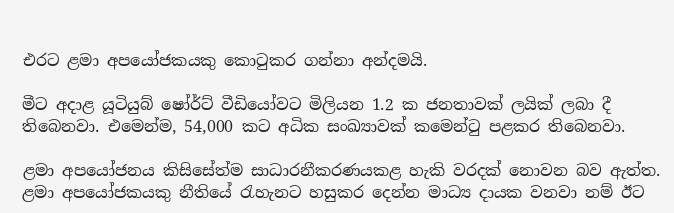එරට ළමා අපයෝජකයකු කොටුකර ගන්නා අන්දමයි.

මීට අදාළ යූටියුබ් ෂෝර්ට් වීඩියෝවට මිලියන 1.2 ක ජනතාවක් ලයික් ලබා දී තිබෙනවා. එමෙන්ම, 54,000 කට අධික සංඛ්‍යාවක් කමෙන්ටු පළකර තිබෙනවා.

ළමා අපයෝජනය කිසිසේත්ම සාධාරනීකරණයකළ හැකි වරදක් නොවන බව ඇත්ත. ළමා අපයෝජකයකු නීතියේ රැහැනට හසුකර දෙන්න මාධ්‍ය දායක වනවා නම් ඊට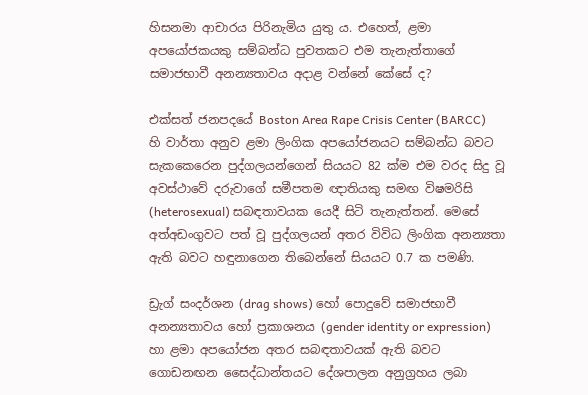හිසනමා ආචාරය පිරිනැමිය යුතු ය. එහෙත්, ළමා අපයෝජකයකු සම්බන්ධ පුවතකට එම තැනැත්තාගේ සමාජභාවී අනන්‍යතාවය අදාළ වන්නේ කේසේ ද?

එක්සත් ජනපදයේ Boston Area Rape Crisis Center (BARCC) හි වාර්තා අනුව ළමා ලිංගික අපයෝජනයට සම්බන්ධ බවට සැකකෙරෙන පුද්ගලයන්ගෙන් සියයට 82 ක්ම එම වරද සිදු වූ අවස්ථාවේ දරුවාගේ සමීපතම ඥාතියකු සමඟ විෂමරිසි (heterosexual) සබඳතාවයක යෙදී සිටි තැනැත්තන්. මෙසේ අත්අඩංගුවට පත් වූ පුද්ගලයන් අතර විවිධ ලිංගික අනන්‍යතා ඇති බවට හඳුනාගෙන තිබෙන්නේ සියයට 0.7 ක පමණි.

ඩ්‍රැග් සංදර්ශන (drag shows) හෝ පොදුවේ සමාජභාවී අනන්‍යතාවය හෝ ප්‍රකාශනය (gender identity or expression) හා ළමා අපයෝජන අතර සබඳතාවයක් ඇති බවට ගොඩනඟන සෛද්ධාන්තයට දේශපාලන අනුග්‍රහය ලබා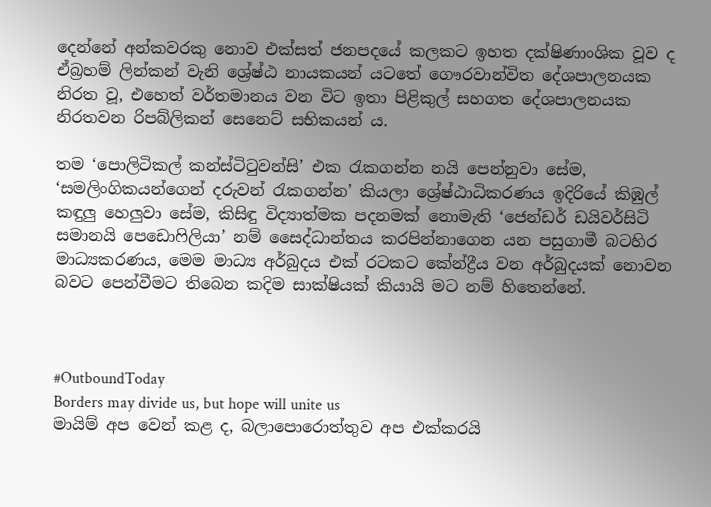දෙන්නේ අන්කවරකු නොව එක්සත් ජනපදයේ කලකට ඉහත දක්ෂිණාංශික වූව ද ඒබ්‍රහම් ලින්කන් වැනි ශ්‍රේෂ්ඨ නායකයන් යටතේ ගෞරවාන්විත දේශපාලනයක නිරත වූ, එහෙත් වර්තමානය වන විට ඉතා පිළිකුල් සහගත දේශපාලනයක නිරතවන රිපබ්ලිකන් සෙනෙට් සභිකයන් ය.

තම ‘පොලිටිකල් කන්ස්ටිටුවන්සි’ එක රැකගන්න නයි පෙන්නුවා සේම, ‘සමලිංගිකයන්ගෙන් දරුවන් රැකගන්න’ කියලා ශ්‍රේෂ්ඨාධිකරණය ඉදිරියේ කිඹුල් කඳුලු හෙලුවා සේම, කිසිඳු විද්‍යාත්මක පදනමක් නොමැති ‘ජෙන්ඩර් ඩයිවර්සිටි සමානයි පෙඩොෆිලියා’ නම් සෛද්ධාන්තය කරපින්නාගෙන යන පසුගාමී බටහිර මාධ්‍යකරණය, මෙම මාධ්‍ය අර්බුදය එක් රටකට කේන්ද්‍රීය වන අර්බුදයක් නොවන බවට පෙන්වීමට තිබෙන කදිම සාක්ෂියක් කියායි මට නම් හිතෙන්නේ.



#OutboundToday
Borders may divide us, but hope will unite us
මායිම් අප වෙන් කළ ද, බලාපොරොත්තුව අප එක්කරයි